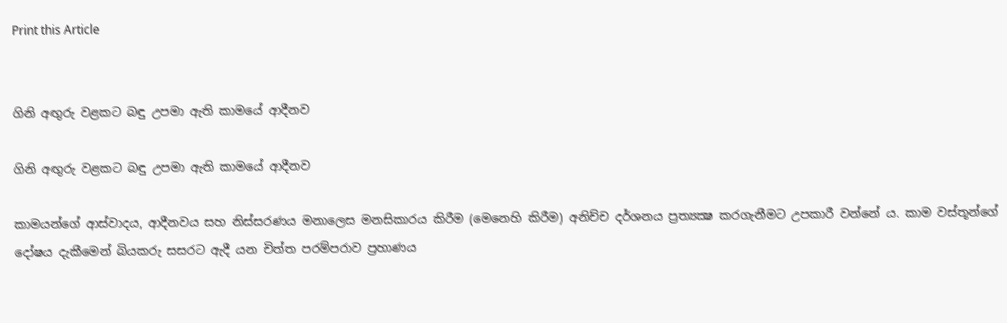Print this Article


ගිනි අඟුරු වළකට බඳු උපමා ඇති කාමයේ ආදීනව

ගිනි අඟුරු වළකට බඳු උපමා ඇති කාමයේ ආදීනව

කාමයන්ගේ ආස්වාදය, ආදීනවය සහ නිස්සරණය මනාලෙස මනසිකාරය කිරීම (මෙනෙහි කිරීම) අනිච්ච දර්ශනය ප්‍රත්‍යක්‍ෂ කරගැනීමට උපකාරී වන්නේ ය. කාම වස්තූන්ගේ දෝෂය දැකීමෙන් බියකරු සසරට ඇදී යන චිත්ත පරම්පරාව ප්‍රහාණය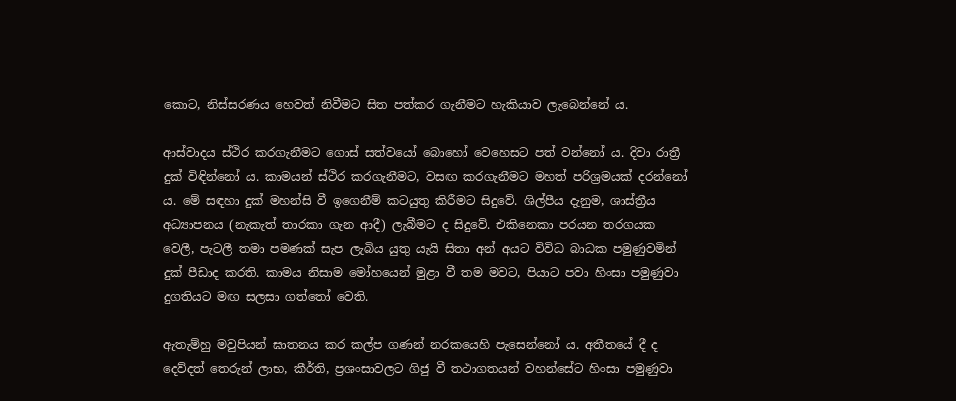කොට, නිස්සරණය හෙවත් නිවීමට සිත පත්කර ගැනීමට හැකියාව ලැබෙන්නේ ය.

ආස්වාදය ස්ථිර කරගැනීමට ගොස් සත්වයෝ බොහෝ වෙහෙසට පත් වන්නෝ ය. දිවා රාත්‍රී දුක් විඳින්නෝ ය. කාමයන් ස්ථිර කරගැනීමට, වසඟ කරගැනීමට මහත් පරිශ්‍රමයක් දරන්නෝ ය. මේ සඳහා දුක් මහන්සි වී ඉගෙනීම් කටයුතු කිරීමට සිදුවේ. ශිල්පීය දැනුම, ශාස්ත්‍රීය අධ්‍යාපනය (නැකැත් තාරකා ගැන ආදී) ලැබීමට ද සිදුවේ. එකිනෙකා පරයන තරගයක වෙලී, පැටලී තමා පමණක් සැප ලැබිය යුතු යැයි සිතා අන් අයට විවිධ බාධක පමුණුවමින් දුක් පීඩාද කරති. කාමය නිසාම මෝහයෙන් මුළා වී තම මවට, පියාට පවා හිංසා පමුණුවා දුගතියට මඟ සලසා ගත්තෝ වෙති.

ඇතැම්හු මවුපියන් ඝාතනය කර කල්ප ගණන් නරකයෙහි පැසෙන්නෝ ය. අතීතයේ දී ද දෙව්දත් තෙරුන් ලාභ, කීර්ති, ප්‍රශංසාවලට ගිජු වී තථාගතයන් වහන්සේට හිංසා පමුණුවා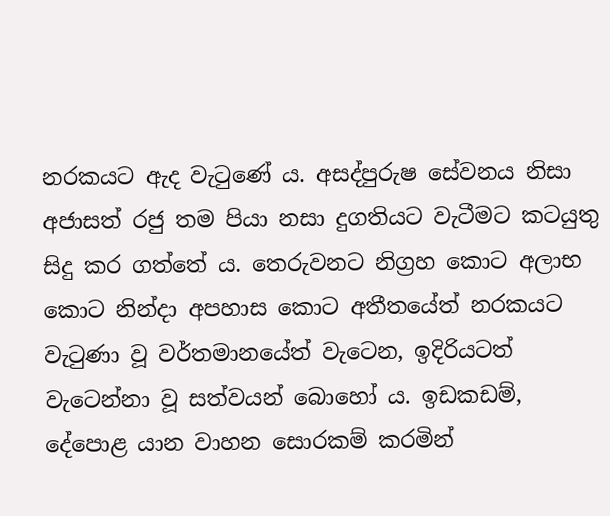නරකයට ඇද වැටුණේ ය. අසද්පුරුෂ සේවනය නිසා අජාසත් රජු තම පියා නසා දුගතියට වැටීමට කටයුතු සිදු කර ගත්තේ ය. තෙරුවනට නිග්‍රහ කොට අලාභ කොට නින්දා අපහාස කොට අතීතයේත් නරකයට වැටුණා වූ වර්තමානයේත් වැටෙන, ඉදිරියටත් වැටෙන්නා වූ සත්වයන් බොහෝ ය. ඉඩකඩම්, දේපොළ යාන වාහන සොරකම් කරමින්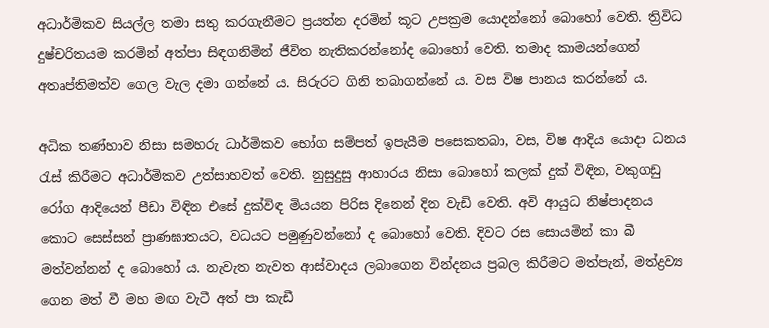අධාර්මිකව සියල්ල තමා සතු කරගැනීමට ප්‍රයත්න දරමින් කූට උපක්‍රම යොදන්නෝ බොහෝ වෙති. ත්‍රිවිධ දුෂ්චරිතයම කරමින් අත්පා සිඳගනිමින් ජීවිත නැතිකරන්නෝද බොහෝ වෙති. තමාද කාමයන්ගෙන් අතෘප්තිමත්ව ගෙල වැල දමා ගන්නේ ය. සිරුරට ගිනි තබාගන්නේ ය. වස විෂ පානය කරන්නේ ය.

අධික තණ්හාව නිසා සමහරු ධාර්මිකව භෝග සම්පත් ඉපැයීම පසෙකතබා, වස, විෂ ආදිය යොදා ධනය රැස් කිරීමට අධාර්මිකව උත්සාහවත් වෙති. නුසුදුසු ආහාරය නිසා බොහෝ කලක් දුක් විඳින, වකුගඩු රෝග ආදියෙන් පීඩා විඳින එසේ දුක්විඳ මියයන පිරිස දිනෙන් දින වැඩි වෙති. අවි ආයුධ නිෂ්පාදනය කොට සෙස්සන් ප්‍රාණඝාතයට, වධයට පමුණුවන්නෝ ද බොහෝ වෙති. දිවට රස සොයමින් කා බී මත්වන්නන් ද බොහෝ ය. නැවැත නැවත ආස්වාදය ලබාගෙන වින්දනය ප්‍රබල කිරීමට මත්පැන්, මත්ද්‍රව්‍ය ගෙන මත් වී මහ මඟ වැටී අත් පා කැඩී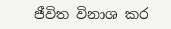ජීවිත විනාශ කර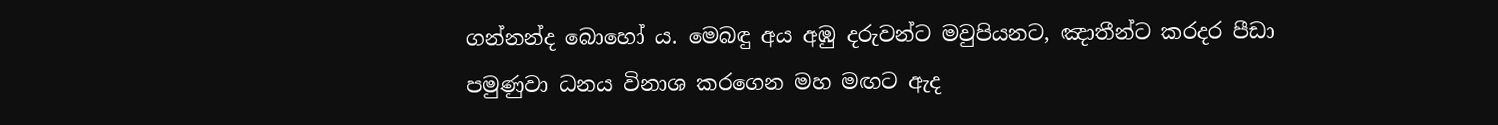ගන්නන්ද බොහෝ ය. මෙබඳු අය අඹු දරුවන්ට මවුපියනට, ඤාතීන්ට කරදර පීඩා පමුණුවා ධනය විනාශ කරගෙන මහ මඟට ඇද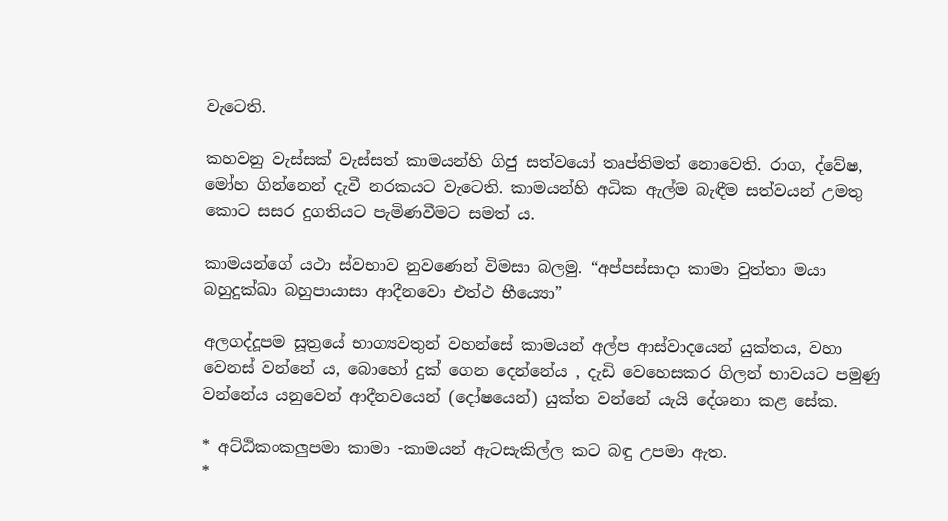වැටෙති.

කහවනු වැස්සක් වැස්සත් කාමයන්හි ගිජු සත්වයෝ තෘප්තිමත් නොවෙති. රාග, ද්වේෂ, මෝහ ගින්නෙන් දැවී නරකයට වැටෙති. කාමයන්හි අධික ඇල්ම බැඳීම සත්වයන් උමතු කොට සසර දුගතියට පැමිණවීමට සමත් ය.

කාමයන්ගේ යථා ස්වභාව නුවණෙන් විමසා බලමු. “අප්පස්සාදා කාමා වුත්තා මයා බහුදුක්ඛා බහුපායාසා ආදීනවො එත්ථ භීය්‍යො”

අලගද්දූපම සූත්‍රයේ භාග්‍යවතුන් වහන්සේ කාමයන් අල්ප ආස්වාදයෙන් යුක්තය, වහා වෙනස් වන්නේ ය, බොහෝ දුක් ගෙන දෙන්නේය , දැඩි වෙහෙසකර ගිලන් භාවයට පමුණු වන්නේය යනුවෙන් ආදීනවයෙන් (දෝෂයෙන්) යුක්ත වන්නේ යැයි දේශනා කළ සේක.

* අට්ඨිකංකලුපමා කාමා -කාමයන් ඇටසැකිල්ල කට බඳු උපමා ඇත.
*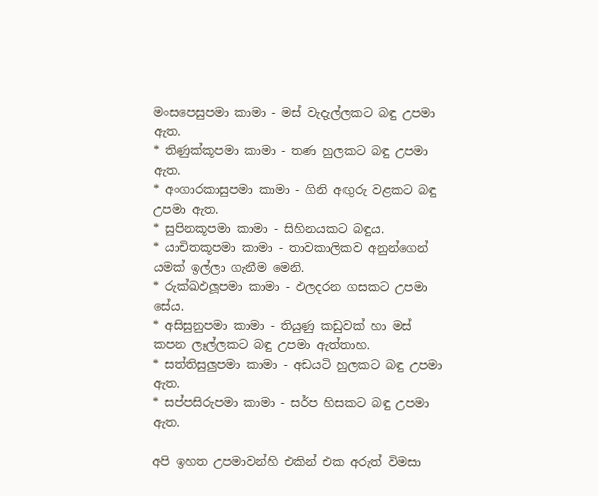මංසපෙසුපමා කාමා - මස් වැදැල්ලකට බඳු උපමා ඇත.
* තිණුක්කූපමා කාමා - තණ හුලකට බඳු උපමා ඇත.
* අංගාරකාසුපමා කාමා - ගිනි අඟුරු වළකට බඳු උපමා ඇත.
* සුපිනකූපමා කාමා - සිහිනයකට බඳුය.
* යාචිතකූපමා කාමා - තාවකාලිකව අනුන්ගෙන් යමක් ඉල්ලා ගැනීම මෙනි.
* රුක්ඛඵලූපමා කාමා - ඵලදරන ගසකට උපමා සේය.
* අසිසුනුපමා කාමා - තියුණු කඩුවක් හා මස් කපන ලෑල්ලකට බඳු උපමා ඇත්තාහ.
* සත්තිසුලුපමා කාමා - අඩයටි හුලකට බඳු උපමා ඇත.
* සප්පසිරුපමා කාමා - සර්ප හිසකට බඳු උපමා ඇත.

අපි ඉහත උපමාවන්හි එකින් එක අරුත් විමසා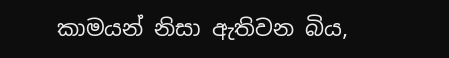කාමයන් නිසා ඇතිවන බිය,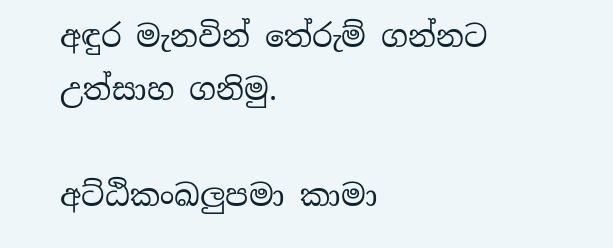අඳුර මැනවින් තේරුම් ගන්නට උත්සාහ ගනිමු.

අට්ඨිකංඛලුපමා කාමා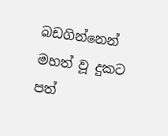බඩගින්නෙන් මහත් වූ දුකට පත්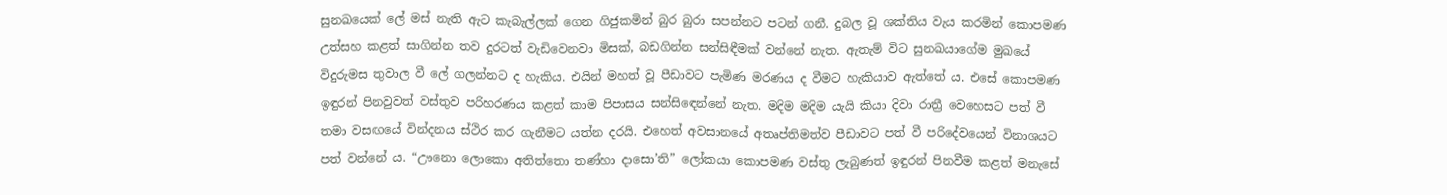සුනඛයෙක් ලේ මස් නැති ඇට කැබැල්ලක් ගෙන ගිජුකමින් බුර බුරා සපන්නට පටන් ගනී. දුබල වූ ශක්තිය වැය කරමින් කොපමණ උත්සහ කළත් සාගින්න තව දුරටත් වැඩිවෙනවා මිසක්, බඩගින්න සන්සිඳීමක් වන්නේ නැත. ඇතැම් විට සුනඛයාගේම මුඛයේ විදුරුමස තුවාල වී ලේ ගලන්නට ද හැකිය. එයින් මහත් වූ පීඩාවට පැමිණ මරණය ද වීමට හැකියාව ඇත්තේ ය. එසේ කොපමණ ඉඳුරන් පිනවුවත් වස්තුව පරිහරණය කළත් කාම පිපාසය සන්සිඳෙන්නේ නැත. මදිම මදිම යැයි කියා දිවා රාත්‍රී වෙහෙසට පත් වී තමා වසඟයේ වින්දනය ස්ථිර කර ගැනීමට යත්න දරයි. එහෙත් අවසානයේ අතෘප්තිමත්ව පීඩාවට පත් වී පරිදේවයෙන් විනාශයට පත් වන්නේ ය. “ඌනො ලොකො අතිත්තො තණ්හා දාසො’ති” ලෝකයා කොපමණ වස්තු ලැබුණත් ඉඳුරන් පිනවීම කළත් මනැසේ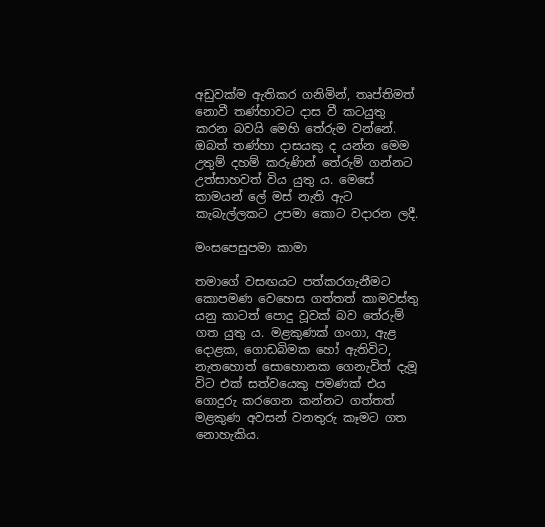අඩුවක්ම ඇතිකර ගනිමින්, තෘප්තිමත් නොවී තණ්හාවට දාස වී කටයුතු කරන බවයි මෙහි තේරුම වන්නේ. ඔබත් තණ්හා දාසයකු ද යන්න මෙම උතුම් දහම් කරුණින් තේරුම් ගන්නට උත්සාහවත් විය යුතු ය. මෙසේ කාමයන් ලේ මස් නැති ඇට කැබැල්ලකට උපමා කොට වදාරන ලදී.

මංසපෙසුපමා කාමා

තමාගේ වසඟයට පත්කරගැනීමට කොපමණ වෙහෙස ගත්තත් කාමවස්තු යනු කාටත් පොදු වූවක් බව තේරුම් ගත යුතු ය. මළකුණක් ගංගා, ඇළ දොළක, ගොඩබිමක හෝ ඇතිවිට, නැතහොත් සොහොනක ගෙනැවිත් දැමූ විට එක් සත්වයෙකු පමණක් එය ගොදුරු කරගෙන කන්නට ගත්තත් මළකුණ අවසන් වනතුරු කෑමට ගත නොහැකිය.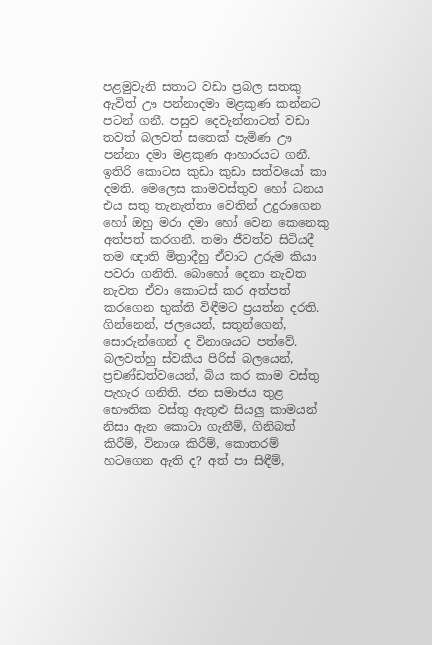පළමුවැනි සතාට වඩා ප්‍රබල සතකු ඇවිත් ඌ පන්නාදමා මළකුණ කන්නට පටන් ගනී. පසුව දෙවැන්නාටත් වඩා තවත් බලවත් සතෙක් පැමිණ ඌ පන්නා දමා මළකුණ ආහාරයට ගනී. ඉතිරි කොටස කුඩා කුඩා සත්වයෝ කා දමති. මෙලෙස කාමවස්තුව හෝ ධනය එය සතු තැනැත්තා වෙතින් උදුරාගෙන හෝ ඔහු මරා දමා හෝ වෙන කෙනෙකු අත්පත් කරගනී. තමා ජීවත්ව සිටියදී තම ඥාති මිත්‍රාදීහු ඒවාට උරුම කියා පවරා ගනිති. බොහෝ දෙනා නැවත නැවත ඒවා කොටස් කර අත්පත් කරගෙන භුක්ති විඳීමට ප්‍රයත්න දරති. ගින්නෙන්, ජලයෙන්, සතුන්ගෙන්, සොරුන්ගෙන් ද විනාශයට පත්වේ. බලවත්හු ස්වකීය පිරිස් බලයෙන්, ප්‍රචණ්ඩත්වයෙන්, බිය කර කාම වස්තු පැහැර ගනිති. ජන සමාජය තුළ භෞතික වස්තු ඇතුළු සියලු කාමයන් නිසා ඇන කොටා ගැනීම්, ගිනිබත් කිරීම්, විනාශ කිරීම්, කොතරම් හටගෙන ඇති ද? අත් පා සිඳීම්,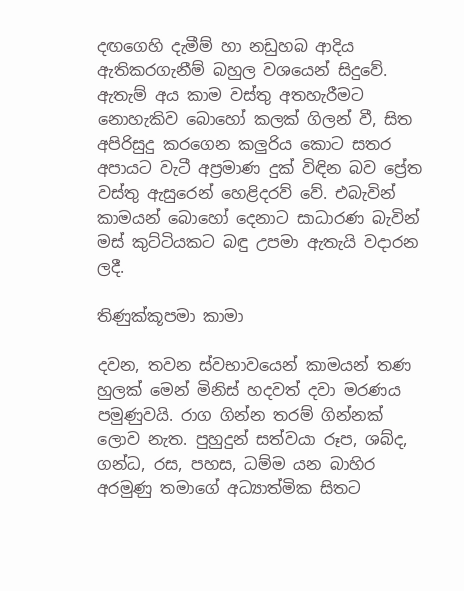දඟගෙහි දැමීම් හා නඩුහබ ආදිය ඇතිකරගැනීම් බහුල වශයෙන් සිදුවේ. ඇතැම් අය කාම වස්තු අතහැරීමට නොහැකිව බොහෝ කලක් ගිලන් වී, සිත අපිරිසුදු කරගෙන කලුරිය කොට සතර අපායට වැටී අප්‍රමාණ දුක් විඳින බව ප්‍රේත වස්තු ඇසුරෙන් හෙළිදරව් වේ. එබැවින් කාමයන් බොහෝ දෙනාට සාධාරණ බැවින් මස් කුට්ටියකට බඳු උපමා ඇතැයි වදාරන ලදී.

තිණුක්කූපමා කාමා

දවන, තවන ස්වභාවයෙන් කාමයන් තණ හුලක් මෙන් මිනිස් හදවත් දවා මරණය පමුණුවයි. රාග ගින්න තරම් ගින්නක් ලොව නැත. පුහුදුන් සත්වයා රූප, ශබ්ද, ගන්ධ, රස, පහස, ධම්ම යන බාහිර අරමුණු තමාගේ අධ්‍යාත්මික සිතට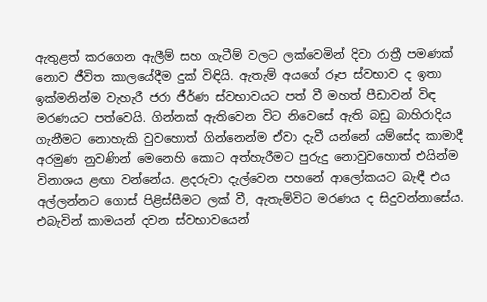ඇතුළත් කරගෙන ඇලීම් සහ ගැටීම් වලට ලක්වෙමින් දිවා රාත්‍රී පමණක් නොව ජීවිත කාලයේදීම දුක් විඳියි. ඇතැම් අයගේ රූප ස්වභාව ද ඉතා ඉක්මනින්ම වැහැරී ජරා ජීර්ණ ස්වභාවයට පත් වී මහත් පීඩාවන් විඳ මරණයට පත්වෙයි. ගින්නක් ඇතිවෙන විට නිවෙසේ ඇති බඩු බාහිරාදිය ගැනීමට නොහැකි වුවහොත් ගින්නෙන්ම ඒවා දැවී යන්නේ යම්සේද කාමාදී අරමුණ නුවණින් මෙනෙහි කොට අත්හැරීමට පුරුදු නොවුවහොත් එයින්ම විනාශය ළඟා වන්නේය. ළදරුවා දැල්වෙන පහනේ ආලෝකයට බැඳී එය අල්ලන්නට ගොස් පිළිස්සීමට ලක් වී, ඇතැම්විට මරණය ද සිදුවන්නාසේය. එබැවින් කාමයන් දවන ස්වභාවයෙන්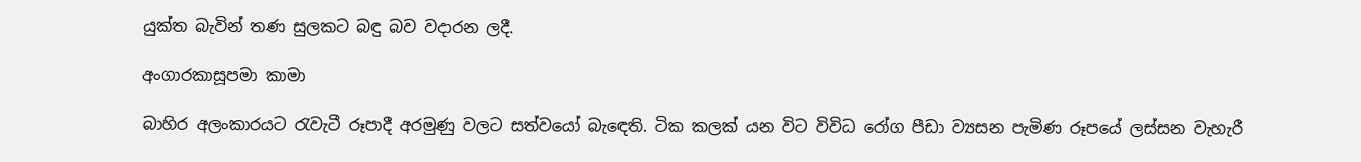යුක්ත බැවින් තණ සුලකට බඳු බව වදාරන ලදී.

අංගාරකාසූපමා කාමා

බාහිර අලංකාරයට රැවැටී රූපාදී අරමුණු වලට සත්වයෝ බැඳෙති. ටික කලක් යන විට විවිධ රෝග පීඩා ව්‍යසන පැමිණ රූපයේ ලස්සන වැහැරී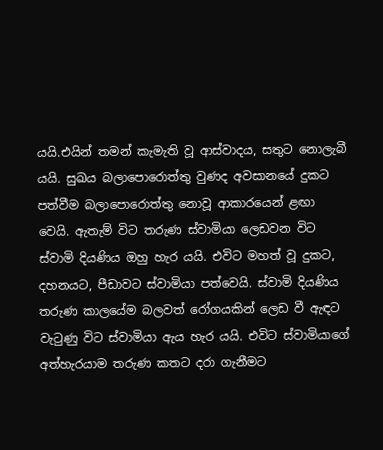යයි.එයින් තමන් කැමැති වූ ආස්වාදය, සතුට නොලැබී යයි. සුඛය බලාපොරොත්තු වුණද අවසානයේ දුකට පත්වීම බලාපොරොත්තු නොවූ ආකාරයෙන් ළඟා වෙයි. ඇතැම් විට තරුණ ස්වාමියා ලෙඩවන විට ස්වාමි දියණිය ඔහු හැර යයි. එවිට මහත් වූ දුකට, දහනයට, පීඩාවට ස්වාමියා පත්වෙයි. ස්වාමි දියණිය තරුණ කාලයේම බලවත් රෝගයකින් ලෙඩ වී ඇඳට වැටුණු විට ස්වාමියා ඇය හැර යයි. එවිට ස්වාමියාගේ අත්හැරයාම තරුණ කතට දරා ගැනීමට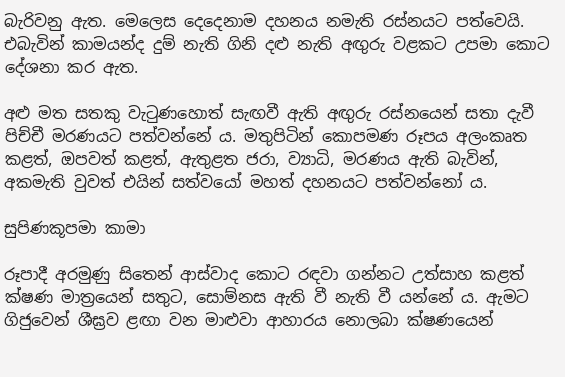බැරිවනු ඇත. මෙලෙස දෙදෙනාම දහනය නමැති රස්නයට පත්වෙයි. එබැවින් කාමයන්ද දුම් නැති ගිනි දළු නැති අඟුරු වළකට උපමා කොට දේශනා කර ඇත.

අළු මත සතකු වැටුණහොත් සැඟවී ඇති අඟුරු රස්නයෙන් සතා දැවී පිච්චී මරණයට පත්වන්නේ ය. මතුපිටින් කොපමණ රූපය අලංකෘත කළත්, ඔපවත් කළත්, ඇතුළත ජරා, ව්‍යාධි, මරණය ඇති බැවින්, අකමැති වුවත් එයින් සත්වයෝ මහත් දහනයට පත්වන්නෝ ය.

සුපිණකූපමා කාමා

රූපාදී අරමුණු සිතෙන් ආස්වාද කොට රඳවා ගන්නට උත්සාහ කළත් ක්ෂණ මාත්‍රයෙන් සතුට, සොම්නස ඇති වී නැති වී යන්නේ ය. ඇමට ගිජුවෙන් ශීඝ්‍රව ළඟා වන මාළුවා ආහාරය නොලබා ක්ෂණයෙන්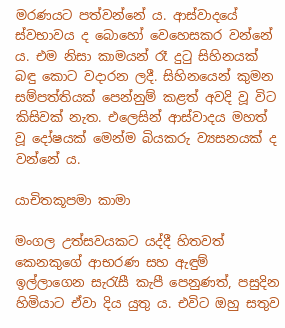මරණයට පත්වන්නේ ය. ආස්වාදයේ ස්වභාවය ද බොහෝ වෙහෙසකර වන්නේ ය. එම නිසා කාමයන් රෑ දුටු සිහිනයක් බඳු කොට වදාරන ලදී. සිහිනයෙන් කුමන සම්පත්තියක් පෙන්නුම් කළත් අවදි වූ විට කිසිවක් නැත. එලෙසින් ආස්වාදය මහත් වූ දෝෂයක් මෙන්ම බියකරු ව්‍යසනයක් ද වන්නේ ය.

යාචිතකූපමා කාමා

මංගල උත්සවයකට යද්දී හිතවත් කෙනකුගේ ආභරණ සහ ඇඳුම් ඉල්ලාගෙන සැරැසී කැපී පෙනුණත්, පසුදින හිමියාට ඒවා දිය යුතු ය. එවිට ඔහු සතුව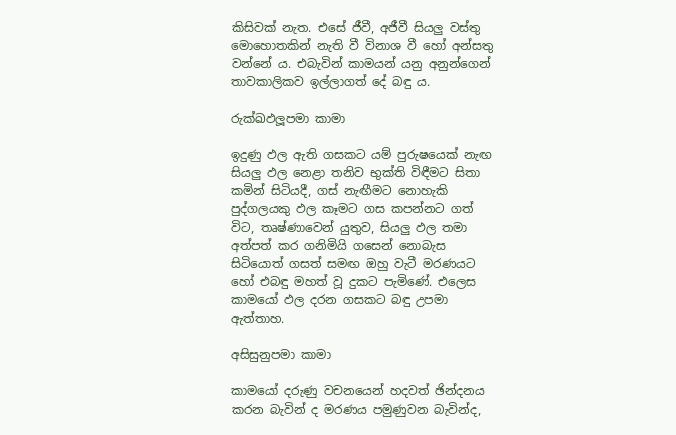කිසිවක් නැත. එසේ ජීවී, අජීවී සියලු වස්තු මොහොතකින් නැති වී විනාශ වී හෝ අන්සතු වන්නේ ය. එබැවින් කාමයන් යනු අනුන්ගෙන් තාවකාලිකව ඉල්ලාගත් දේ බඳු ය.

රුක්ඛඵලූපමා කාමා

ඉදුණු ඵල ඇති ගසකට යම් පුරුෂයෙක් නැඟ සියලු ඵල නෙළා තනිව භුක්ති විඳීමට සිතා කමින් සිටියදී, ගස් නැඟීමට නොහැකි පුද්ගලයකු ඵල කෑමට ගස කපන්නට ගත් විට, තෘෂ්ණාවෙන් යුතුව, සියලු ඵල තමා අත්පත් කර ගනිමියි ගසෙන් නොබැස සිටියොත් ගසත් සමඟ ඔහු වැටී මරණයට හෝ එබඳු මහත් වූ දුකට පැමිණේ. එලෙස කාමයෝ ඵල දරන ගසකට බඳු උපමා ඇත්තාහ.

අසිසුනුපමා කාමා

කාමයෝ දරුණු වචනයෙන් හදවත් ඡින්දනය කරන බැවින් ද මරණය පමුණුවන බැවින්ද,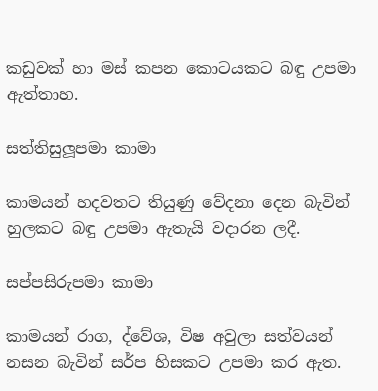කඩුවක් හා මස් කපන කොටයකට බඳු උපමා ඇත්තාහ.

සත්තිසුලූපමා කාමා

කාමයන් හදවතට තියුණු වේදනා දෙන බැවින් හුලකට බඳු උපමා ඇතැයි වදාරන ලදී.

සප්පසිරුපමා කාමා

කාමයන් රාග, ද්වේශ, විෂ අවුලා සත්වයන් නසන බැවින් සර්ප හිසකට උපමා කර ඇත.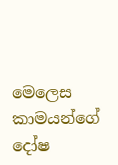මෙලෙස කාමයන්ගේ දෝෂ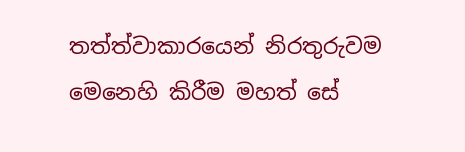තත්ත්වාකාරයෙන් නිරතුරුවම මෙනෙහි කිරීම මහත් සේ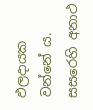ඵලදායක වන්නේ ය. සසරෙහි අනාථ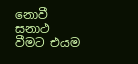නොවී සනාථ වීමට එයම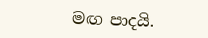මඟ පාදයි.